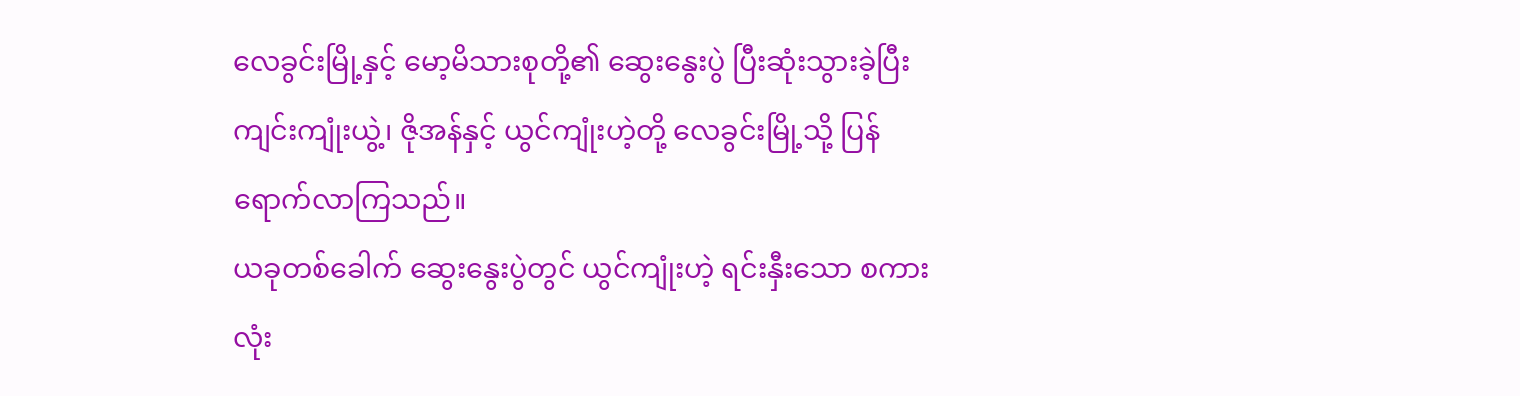လေခွင်းမြို့နှင့် မော့မိသားစုတို့၏ ဆွေးနွေးပွဲ ပြီးဆုံးသွားခဲ့ပြီး ကျင်းကျုံးယွဲ့၊ ဇိုအန်နှင့် ယွင်ကျုံးဟဲ့တို့ လေခွင်းမြို့သို့ ပြန်ရောက်လာကြသည်။
ယခုတစ်ခေါက် ဆွေးနွေးပွဲတွင် ယွင်ကျုံးဟဲ့ ရင်းနှီးသော စကားလုံး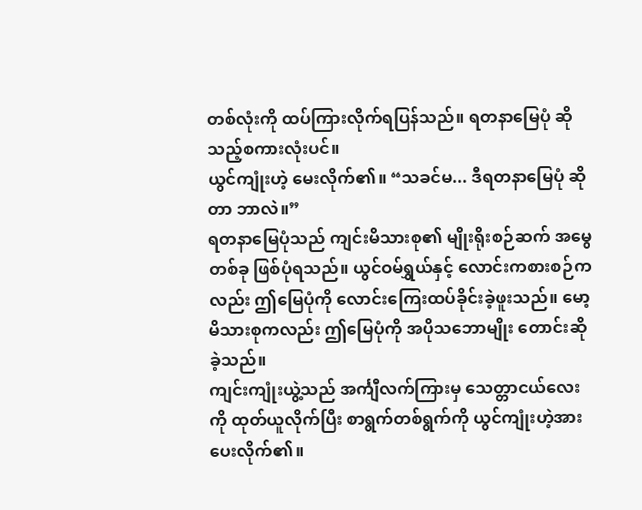တစ်လုံးကို ထပ်ကြားလိုက်ရပြန်သည်။ ရတနာမြေပုံ ဆိုသည့်စကားလုံးပင်။
ယွင်ကျုံးဟဲ့ မေးလိုက်၏။ “သခင်မ... ဒီရတနာမြေပုံ ဆိုတာ ဘာလဲ။”
ရတနာမြေပုံသည် ကျင်းမိသားစု၏ မျိုးရိုးစဉ်ဆက် အမွေတစ်ခု ဖြစ်ပုံရသည်။ ယွင်ဝမ်ရွှယ်နှင့် လောင်းကစားစဉ်ကလည်း ဤမြေပုံကို လောင်းကြေးထပ်ခိုင်းခဲ့ဖူးသည်။ မော့မိသားစုကလည်း ဤမြေပုံကို အပိုသဘောမျိုး တောင်းဆိုခဲ့သည်။
ကျင်းကျုံးယွဲ့သည် အင်္ကျီလက်ကြားမှ သေတ္တာငယ်လေးကို ထုတ်ယူလိုက်ပြီး စာရွက်တစ်ရွက်ကို ယွင်ကျုံးဟဲ့အား ပေးလိုက်၏။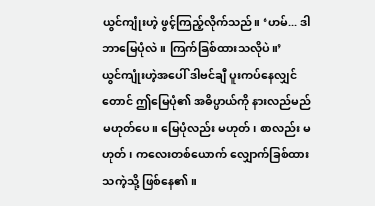ယွင်ကျုံးဟဲ့ ဖွင့်ကြည့်လိုက်သည်။ ‘ဟမ်... ဒါ ဘာမြေပုံလဲ။ ကြက်ခြစ်ထားသလိုပဲ။’
ယွင်ကျုံးဟဲ့အပေါ် ဒါဗင်ချီ ပူးကပ်နေလျှင်တောင် ဤမြေပုံ၏ အဓိပ္ပာယ်ကို နားလည်မည် မဟုတ်ပေ။ မြေပုံလည်း မဟုတ်၊ စာလည်း မဟုတ်၊ ကလေးတစ်ယောက် လျှောက်ခြစ်ထားသကဲ့သို့ ဖြစ်နေ၏။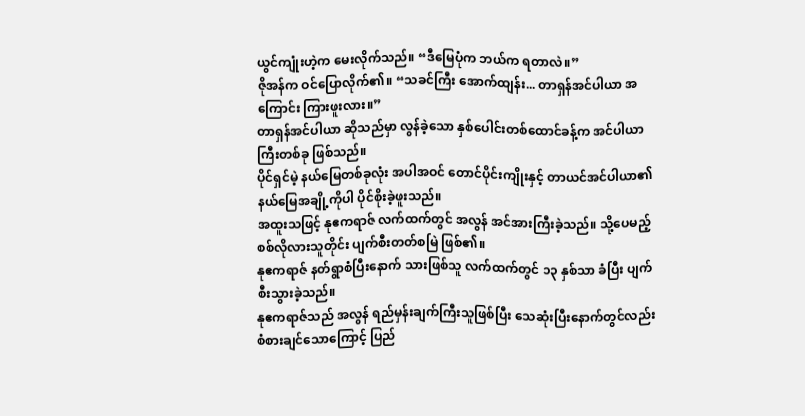ယွင်ကျုံးဟဲ့က မေးလိုက်သည်။ “ဒီမြေပုံက ဘယ်က ရတာလဲ။”
ဇိုအန်က ဝင်ပြောလိုက်၏။ “သခင်ကြီး အောက်ထျန်း... တာရှန်အင်ပါယာ အကြောင်း ကြားဖူးလား။”
တာရှန်အင်ပါယာ ဆိုသည်မှာ လွန်ခဲ့သော နှစ်ပေါင်းတစ်ထောင်ခန့်က အင်ပါယာကြီးတစ်ခု ဖြစ်သည်။
ပိုင်ရှင်မဲ့ နယ်မြေတစ်ခုလုံး အပါအဝင် တောင်ပိုင်းကျိုးနှင့် တာယင်အင်ပါယာ၏ နယ်မြေအချို့ကိုပါ ပိုင်စိုးခဲ့ဖူးသည်။
အထူးသဖြင့် နုဧကရာဇ် လက်ထက်တွင် အလွန် အင်အားကြီးခဲ့သည်။ သို့ပေမည့် စစ်လိုလားသူတိုင်း ပျက်စီးတတ်စမြဲ ဖြစ်၏။
နုဧကရာဇ် နတ်ရွာစံပြီးနောက် သားဖြစ်သူ လက်ထက်တွင် ၁၃ နှစ်သာ ခံပြီး ပျက်စီးသွားခဲ့သည်။
နုဧကရာဇ်သည် အလွန် ရည်မှန်းချက်ကြီးသူဖြစ်ပြီး သေဆုံးပြီးနောက်တွင်လည်း စံစားချင်သောကြောင့် ပြည်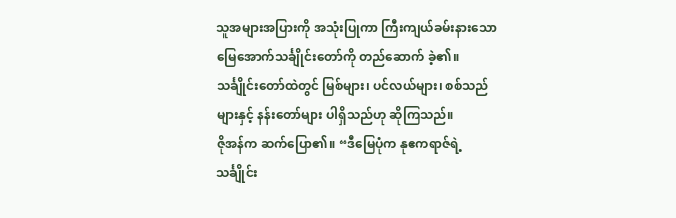သူအများအပြားကို အသုံးပြုကာ ကြီးကျယ်ခမ်းနားသော မြေအောက်သင်္ချိုင်းတော်ကို တည်ဆောက် ခဲ့၏။
သင်္ချိုင်းတော်ထဲတွင် မြစ်များ၊ ပင်လယ်များ၊ စစ်သည်များနှင့် နန်းတော်များ ပါရှိသည်ဟု ဆိုကြသည်။
ဇိုအန်က ဆက်ပြော၏။ “ဒီမြေပုံက နုဧကရာဇ်ရဲ့ သင်္ချိုင်း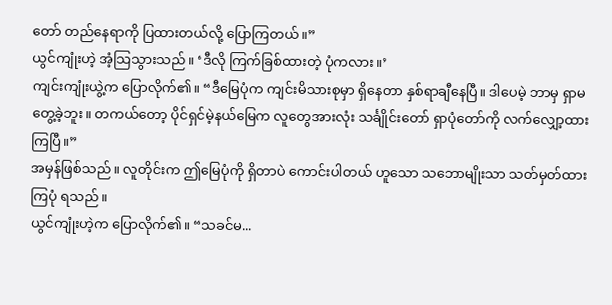တော် တည်နေရာကို ပြထားတယ်လို့ ပြောကြတယ်။”
ယွင်ကျုံးဟဲ့ အံ့သြသွားသည်။ ‘ဒီလို ကြက်ခြစ်ထားတဲ့ ပုံကလား။’
ကျင်းကျုံးယွဲ့က ပြောလိုက်၏။ “ဒီမြေပုံက ကျင်းမိသားစုမှာ ရှိနေတာ နှစ်ရာချီနေပြီ။ ဒါပေမဲ့ ဘာမှ ရှာမတွေ့ခဲ့ဘူး။ တကယ်တော့ ပိုင်ရှင်မဲ့နယ်မြေက လူတွေအားလုံး သင်္ချိုင်းတော် ရှာပုံတော်ကို လက်လျှော့ထားကြပြီ။”
အမှန်ဖြစ်သည်။ လူတိုင်းက ဤမြေပုံကို ရှိတာပဲ ကောင်းပါတယ် ဟူသော သဘောမျိုးသာ သတ်မှတ်ထားကြပုံ ရသည်။
ယွင်ကျုံးဟဲ့က ပြောလိုက်၏။ “သခင်မ...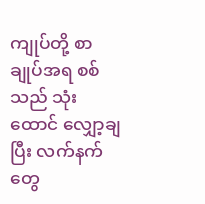ကျုပ်တို့ စာချုပ်အရ စစ်သည် သုံးထောင် လျှော့ချပြီး လက်နက်တွေ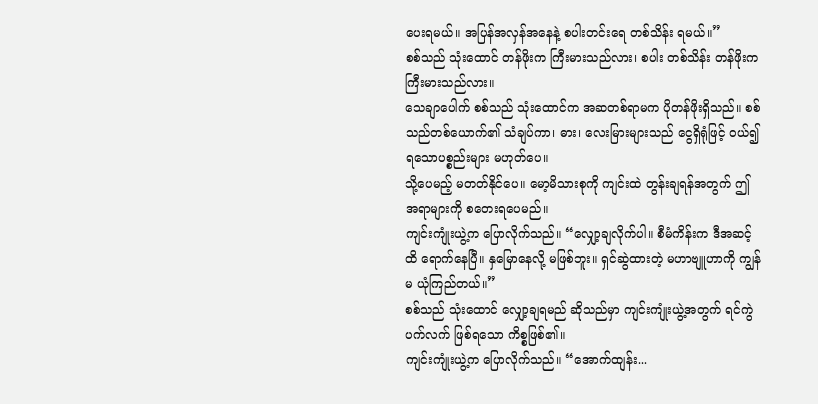ပေးရမယ်။ အပြန်အလှန်အနေနဲ့ စပါးတင်းရေ တစ်သိန်း ရမယ်။”
စစ်သည် သုံးထောင် တန်ဖိုးက ကြီးမားသည်လား၊ စပါး တစ်သိန်း တန်ဖိုးက ကြီးမားသည်လား။
သေချာပေါက် စစ်သည် သုံးထောင်က အဆတစ်ရာမက ပိုတန်ဖိုးရှိသည်။ စစ်သည်တစ်ယောက်၏ သံချပ်ကာ၊ ဓား၊ လေးမြားများသည် ငွေရှိရုံဖြင့် ဝယ်၍ ရသောပစ္စည်းများ မဟုတ်ပေ။
သို့ပေမည့် မတတ်နိုင်ပေ။ မော့မိသားစုကို ကျင်းထဲ တွန်းချရန်အတွက် ဤအရာများကို စတေးရပေမည်။
ကျင်းကျုံးယွဲ့က ပြောလိုက်သည်။ “လျှော့ချလိုက်ပါ။ စီမံကိန်းက ဒီအဆင့်ထိ ရောက်နေပြီ။ နှမြောနေလို့ မဖြစ်ဘူး။ ရှင်ဆွဲထားတဲ့ မဟာဗျူဟာကို ကျွန်မ ယုံကြည်တယ်။”
စစ်သည် သုံးထောင် လျှော့ချရမည် ဆိုသည်မှာ ကျင်းကျုံးယွဲ့အတွက် ရင်ကွဲပက်လက် ဖြစ်ရသော ကိစ္စဖြစ်၏။
ကျင်းကျုံးယွဲ့က ပြောလိုက်သည်။ “အောက်ထျန်း...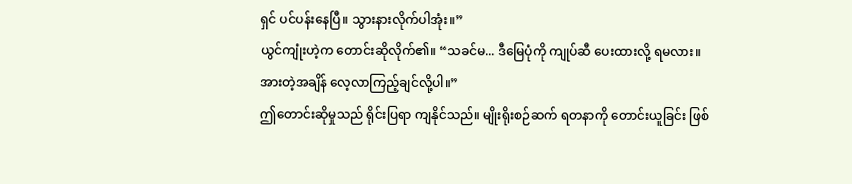ရှင် ပင်ပန်းနေပြီ။ သွားနားလိုက်ပါအုံး။”
ယွင်ကျုံးဟဲ့က တောင်းဆိုလိုက်၏။ “သခင်မ... ဒီမြေပုံကို ကျုပ်ဆီ ပေးထားလို့ ရမလား။ အားတဲ့အချိန် လေ့လာကြည့်ချင်လို့ပါ။”
ဤတောင်းဆိုမှုသည် ရိုင်းပြရာ ကျနိုင်သည်။ မျိုးရိုးစဉ်ဆက် ရတနာကို တောင်းယူခြင်း ဖြစ်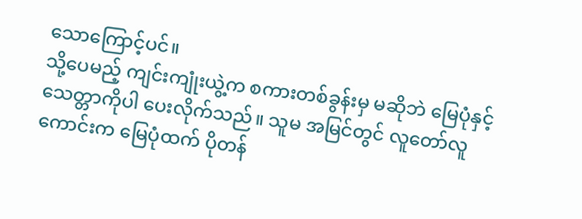သောကြောင့်ပင်။
သို့ပေမည့် ကျင်းကျုံးယွဲ့က စကားတစ်ခွန်းမှ မဆိုဘဲ မြေပုံနှင့် သေတ္တာကိုပါ ပေးလိုက်သည်။ သူမ အမြင်တွင် လူတော်လူကောင်းက မြေပုံထက် ပိုတန်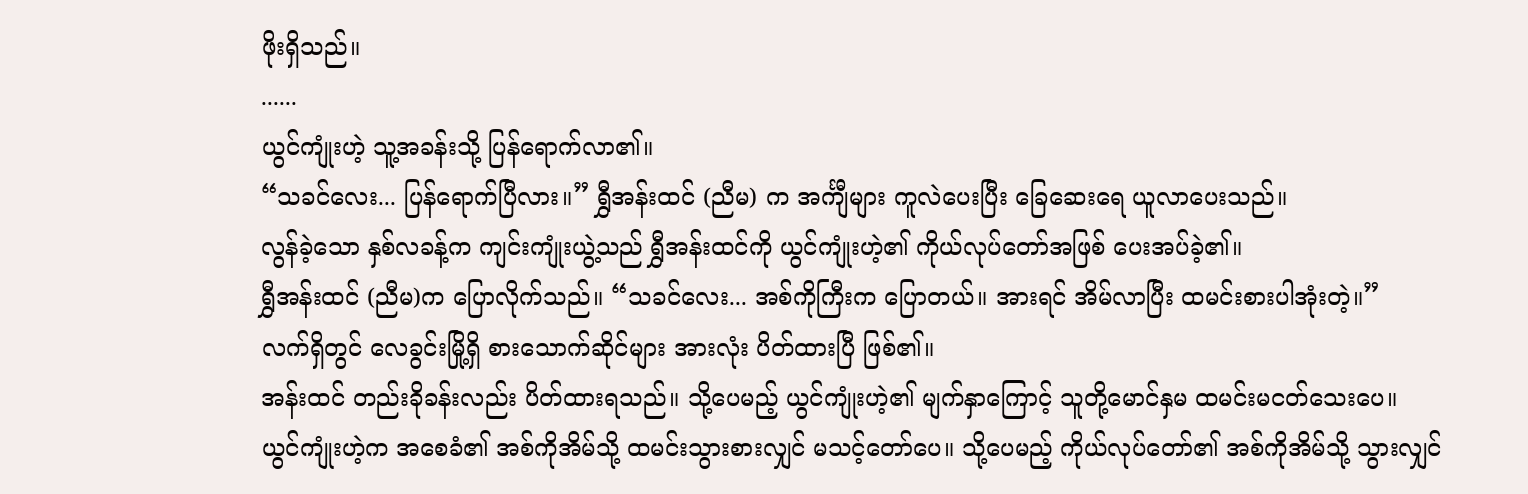ဖိုးရှိသည်။
......
ယွင်ကျုံးဟဲ့ သူ့အခန်းသို့ ပြန်ရောက်လာ၏။
“သခင်လေး... ပြန်ရောက်ပြီလား။” ရွှီအန်းထင် (ညီမ) က အင်္ကျီများ ကူလဲပေးပြီး ခြေဆေးရေ ယူလာပေးသည်။
လွန်ခဲ့သော နှစ်လခန့်က ကျင်းကျုံးယွဲ့သည် ရွှီအန်းထင်ကို ယွင်ကျုံးဟဲ့၏ ကိုယ်လုပ်တော်အဖြစ် ပေးအပ်ခဲ့၏။
ရွှီအန်းထင် (ညီမ)က ပြောလိုက်သည်။ “သခင်လေး... အစ်ကိုကြီးက ပြောတယ်။ အားရင် အိမ်လာပြီး ထမင်းစားပါအုံးတဲ့။”
လက်ရှိတွင် လေခွင်းမြို့ရှိ စားသောက်ဆိုင်များ အားလုံး ပိတ်ထားပြီ ဖြစ်၏။
အန်းထင် တည်းခိုခန်းလည်း ပိတ်ထားရသည်။ သို့ပေမည့် ယွင်ကျုံးဟဲ့၏ မျက်နှာကြောင့် သူတို့မောင်နှမ ထမင်းမငတ်သေးပေ။
ယွင်ကျုံးဟဲ့က အစေခံ၏ အစ်ကိုအိမ်သို့ ထမင်းသွားစားလျှင် မသင့်တော်ပေ။ သို့ပေမည့် ကိုယ်လုပ်တော်၏ အစ်ကိုအိမ်သို့ သွားလျှင်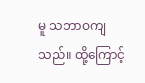မူ သဘာဝကျသည်။ ထို့ကြောင့်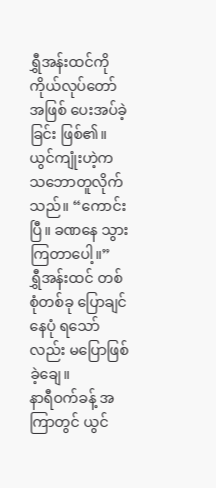ရွှီအန်းထင်ကို ကိုယ်လုပ်တော်အဖြစ် ပေးအပ်ခဲ့ခြင်း ဖြစ်၏။
ယွင်ကျုံးဟဲ့က သဘောတူလိုက်သည်။ “ကောင်းပြီ။ ခဏနေ သွားကြတာပေါ့။”
ရွှီအန်းထင် တစ်စုံတစ်ခု ပြောချင်နေပုံ ရသော်လည်း မပြောဖြစ်ခဲ့ချေ။
နာရီဝက်ခန့် အကြာတွင် ယွင်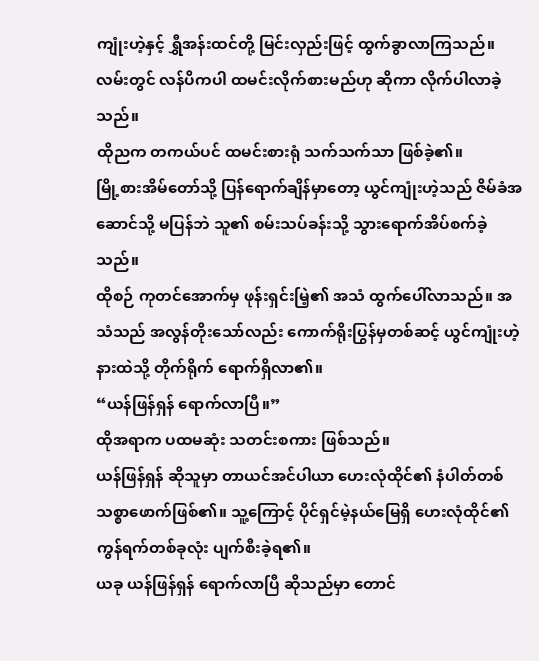ကျုံးဟဲ့နှင့် ရွှီအန်းထင်တို့ မြင်းလှည်းဖြင့် ထွက်ခွာလာကြသည်။ လမ်းတွင် လန်ပိကပါ ထမင်းလိုက်စားမည်ဟု ဆိုကာ လိုက်ပါလာခဲ့သည်။
ထိုညက တကယ်ပင် ထမင်းစားရုံ သက်သက်သာ ဖြစ်ခဲ့၏။
မြို့စားအိမ်တော်သို့ ပြန်ရောက်ချိန်မှာတော့ ယွင်ကျုံးဟဲ့သည် ဇိမ်ခံအဆောင်သို့ မပြန်ဘဲ သူ၏ စမ်းသပ်ခန်းသို့ သွားရောက်အိပ်စက်ခဲ့သည်။
ထိုစဉ် ကုတင်အောက်မှ ဖုန်းရှင်းမြဲ့၏ အသံ ထွက်ပေါ်လာသည်။ အသံသည် အလွန်တိုးသော်လည်း ကောက်ရိုးပြွန်မှတစ်ဆင့် ယွင်ကျုံးဟဲ့ နားထဲသို့ တိုက်ရိုက် ရောက်ရှိလာ၏။
“ယန်ဖြန်ရှန် ရောက်လာပြီ။”
ထိုအရာက ပထမဆုံး သတင်းစကား ဖြစ်သည်။
ယန်ဖြန်ရှန် ဆိုသူမှာ တာယင်အင်ပါယာ ဟေးလုံထိုင်၏ နံပါတ်တစ် သစ္စာဖောက်ဖြစ်၏။ သူ့ကြောင့် ပိုင်ရှင်မဲ့နယ်မြေရှိ ဟေးလုံထိုင်၏ ကွန်ရက်တစ်ခုလုံး ပျက်စီးခဲ့ရ၏။
ယခု ယန်ဖြန်ရှန် ရောက်လာပြီ ဆိုသည်မှာ တောင်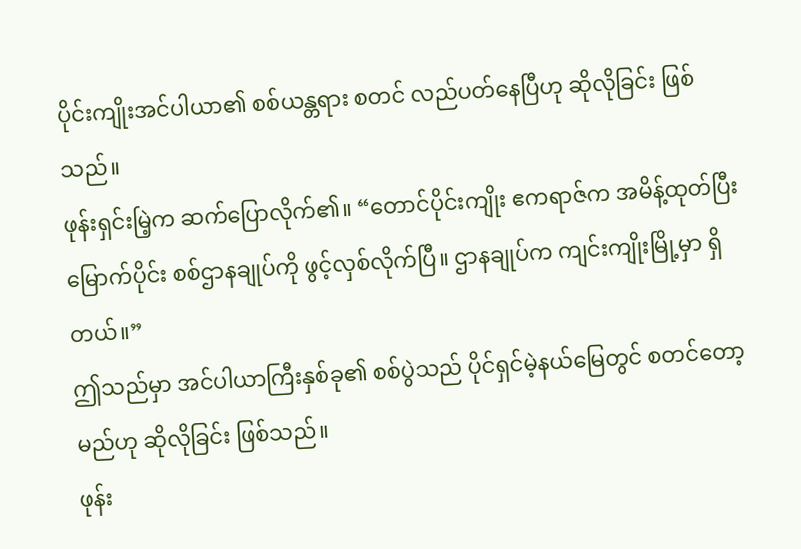ပိုင်းကျိုးအင်ပါယာ၏ စစ်ယန္တရား စတင် လည်ပတ်နေပြီဟု ဆိုလိုခြင်း ဖြစ်သည်။
ဖုန်းရှင်းမြဲ့က ဆက်ပြောလိုက်၏။ “တောင်ပိုင်းကျိုး ဧကရာဇ်က အမိန့်ထုတ်ပြီး မြောက်ပိုင်း စစ်ဌာနချုပ်ကို ဖွင့်လှစ်လိုက်ပြီ။ ဌာနချုပ်က ကျင်းကျိုးမြို့မှာ ရှိတယ်။”
ဤသည်မှာ အင်ပါယာကြီးနှစ်ခု၏ စစ်ပွဲသည် ပိုင်ရှင်မဲ့နယ်မြေတွင် စတင်တော့မည်ဟု ဆိုလိုခြင်း ဖြစ်သည်။
ဖုန်း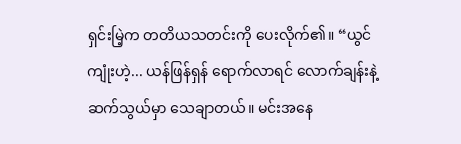ရှင်းမြဲ့က တတိယသတင်းကို ပေးလိုက်၏။ “ယွင်ကျုံးဟဲ့... ယန်ဖြန်ရှန် ရောက်လာရင် လောက်ချန်းနဲ့ ဆက်သွယ်မှာ သေချာတယ်။ မင်းအနေ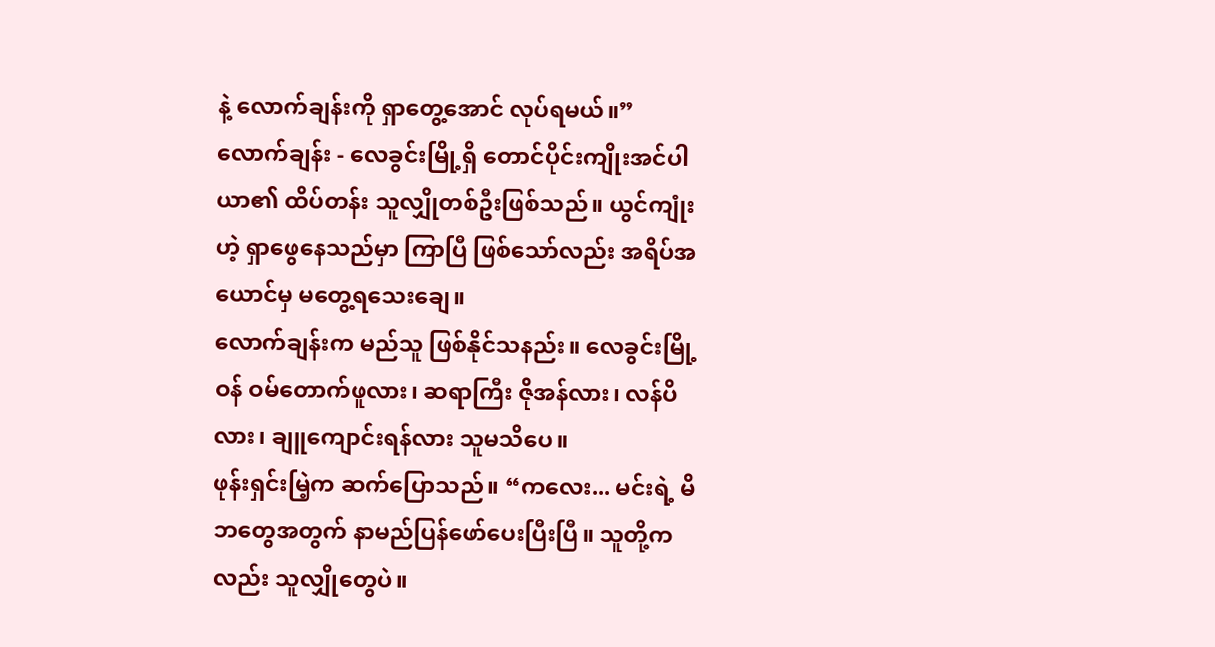နဲ့ လောက်ချန်းကို ရှာတွေ့အောင် လုပ်ရမယ်။”
လောက်ချန်း - လေခွင်းမြို့ရှိ တောင်ပိုင်းကျိုးအင်ပါယာ၏ ထိပ်တန်း သူလျှိုတစ်ဦးဖြစ်သည်။ ယွင်ကျုံးဟဲ့ ရှာဖွေနေသည်မှာ ကြာပြီ ဖြစ်သော်လည်း အရိပ်အယောင်မှ မတွေ့ရသေးချေ။
လောက်ချန်းက မည်သူ ဖြစ်နိုင်သနည်း။ လေခွင်းမြို့ဝန် ဝမ်တောက်ဖူလား၊ ဆရာကြီး ဇိုအန်လား၊ လန်ပိလား၊ ချူကျောင်းရန်လား သူမသိပေ။
ဖုန်းရှင်းမြဲ့က ဆက်ပြောသည်။ “ကလေး... မင်းရဲ့ မိဘတွေအတွက် နာမည်ပြန်ဖော်ပေးပြီးပြီ။ သူတို့ကလည်း သူလျှိုတွေပဲ။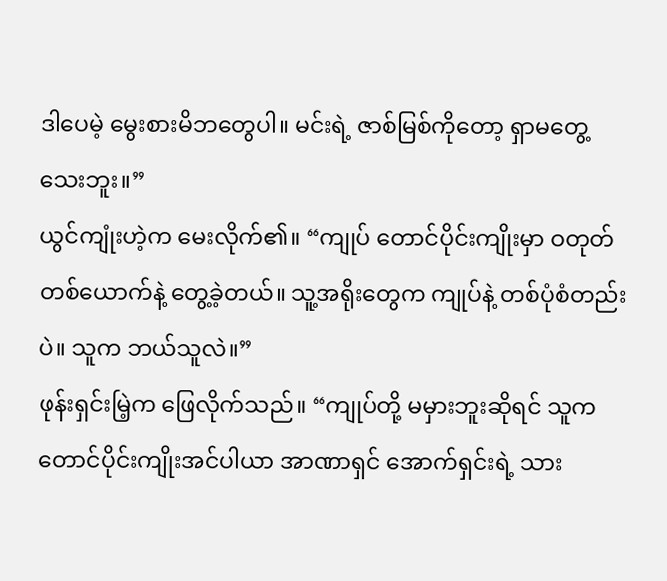ဒါပေမဲ့ မွေးစားမိဘတွေပါ။ မင်းရဲ့ ဇာစ်မြစ်ကိုတော့ ရှာမတွေ့သေးဘူး။”
ယွင်ကျုံးဟဲ့က မေးလိုက်၏။ “ကျုပ် တောင်ပိုင်းကျိုးမှာ ဝတုတ်တစ်ယောက်နဲ့ တွေ့ခဲ့တယ်။ သူ့အရိုးတွေက ကျုပ်နဲ့ တစ်ပုံစံတည်းပဲ။ သူက ဘယ်သူလဲ။”
ဖုန်းရှင်းမြဲ့က ဖြေလိုက်သည်။ “ကျုပ်တို့ မမှားဘူးဆိုရင် သူက တောင်ပိုင်းကျိုးအင်ပါယာ အာဏာရှင် အောက်ရှင်းရဲ့ သား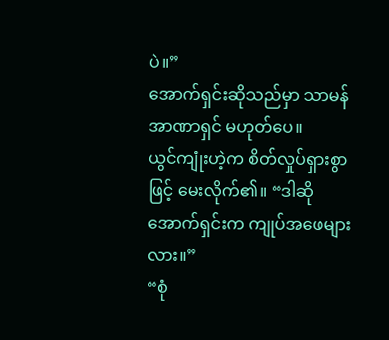ပဲ။”
အောက်ရှင်းဆိုသည်မှာ သာမန် အာဏာရှင် မဟုတ်ပေ။
ယွင်ကျုံးဟဲ့က စိတ်လှုပ်ရှားစွာဖြင့် မေးလိုက်၏။ “ဒါဆို အောက်ရှင်းက ကျုပ်အဖေများလား။”
“စုံ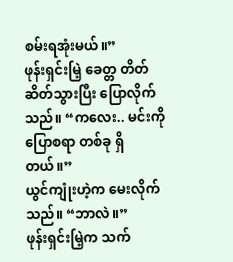စမ်းရအုံးမယ်။”
ဖုန်းရှင်းမြဲ့ ခေတ္တ တိတ်ဆိတ်သွားပြီး ပြောလိုက်သည်။ “ကလေး.. မင်းကို ပြောစရာ တစ်ခု ရှိတယ်။”
ယွင်ကျုံးဟဲ့က မေးလိုက်သည်။ “ဘာလဲ။”
ဖုန်းရှင်းမြဲ့က သက်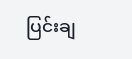ပြင်းချ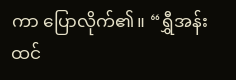ကာ ပြောလိုက်၏။ “ရွှီအန်းထင်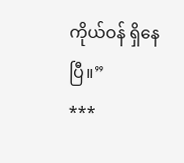ကိုယ်ဝန် ရှိနေပြီ။”
***